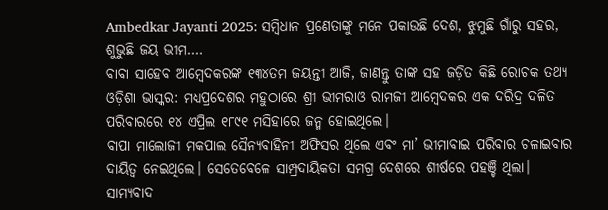Ambedkar Jayanti 2025: ସମ୍ବିଧାନ ପ୍ରଣେତାଙ୍କୁ ମନେ ପକାଉଛି ଦେଶ, ଝୁମୁଛି ଗାଁରୁ ସହର, ଶୁଭୁଛି ଜୟ ଭୀମ….
ବାବା ସାହେବ ଆମ୍ବେଦକରଙ୍କ ୧୩୪ତମ ଜୟନ୍ତୀ ଆଜି, ଜାଣନ୍ତୁ ତାଙ୍କ ସହ ଜଡ଼ିତ କିଛି ରୋଚକ ତଥ୍ୟ
ଓଡ଼ିଶା ଭାସ୍କର: ମଧ୍ୟପ୍ରଦେଶର ମହୁଠାରେ ଶ୍ରୀ ଭୀମରାଓ ରାମଜୀ ଆମ୍ବେଦକର ଏକ ଦରିଦ୍ର ଦଳିତ ପରିବାରରେ ୧୪ ଏପ୍ରିଲ ୧୮୯୧ ମସିହାରେ ଜନ୍ମ ହୋଇଥିଲେ।
ବାପା ମାଲୋଜୀ ମକପାଲ ସୈନ୍ୟବାହିନୀ ଅଫିସର ଥିଲେ ଏବଂ ମା’ ଭୀମାବାଇ ପରିବାର ଚଳାଇବାର ଦାୟିତ୍ବ ନେଇଥିଲେ। ସେତେବେଳେ ସାମ୍ପ୍ରଦାୟିକତା ସମଗ୍ର ଦେଶରେ ଶୀର୍ଷରେ ପହଞ୍ଚି ଥିଲା।
ସାମ୍ୟବାଦ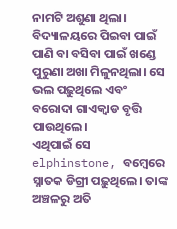ନାମଟି ଅଶୁଣା ଥିଲା। ବିଦ୍ୟାଳୟରେ ପିଇବା ପାଇଁ ପାଣି ବା ବସିବା ପାଇଁ ଖଣ୍ଡେ ପୁରୁଣା ଅଖା ମିଳୁନଥିଲା। ସେ ଭଲ ପଢ଼ୁଥିଲେ ଏବଂ ବରୋଦା ଗାଏକ୍ୱାଡ ବୃତ୍ତି ପାଉଥିଲେ।
ଏଥିପାଇଁ ସେ elphinstone, ବମ୍ବେରେ ସ୍ନାତକ ଡିଗ୍ରୀ ପଢ଼ୁଥିଲେ। ତାଙ୍କ ଅଞ୍ଚଳରୁ ଅତି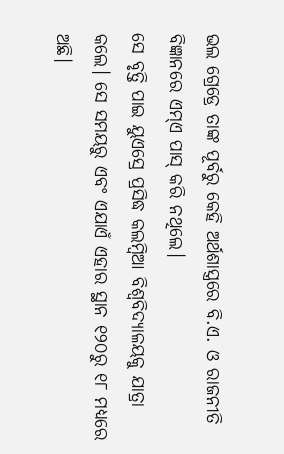ଭଲ ଗ୍ରେଡ୍ରେ ତାଙ୍କ ପୂର୍ବରୁ କେହି ଅର୍ଥଶାସ୍ତ୍ରରେ ବି.ଏ. ଓ ରାଜନୀତି ବିଜ୍ଞାନରେ ଏମ୍ଏ ପାସ୍ କରି ନଥିଲେ।
ସେ ବୃତ୍ତି ପାଇ ୟୁଏସ୍ରେ ପ୍ରସିଦ୍ଧ କଲମ୍ବିଆ ବିଶ୍ବବିଦ୍ୟାଳୟକୁ ଯାତ୍ରା କଲେ। ସେ ସମୟରୁ ଏବଂ ଏଯାଏଁ ଏହାର ସ୍ଥାନ ୧୨୦ରୁ ୧୮ ମଧ୍ୟରେ ଅଛି।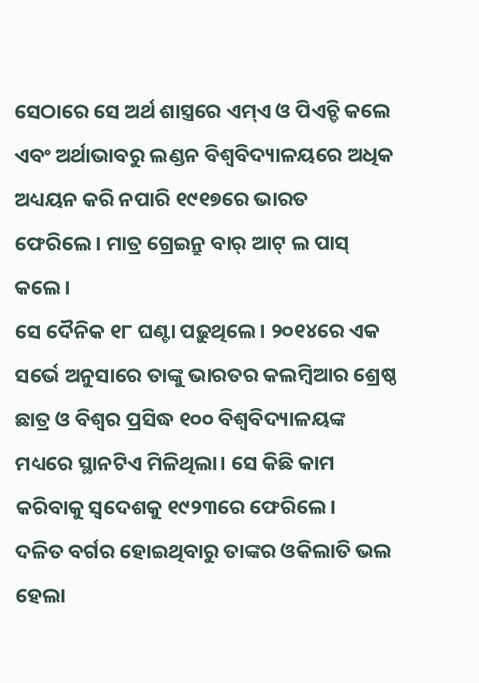ସେଠାରେ ସେ ଅର୍ଥ ଶାସ୍ତ୍ରରେ ଏମ୍ଏ ଓ ପିଏଚ୍ଡି କଲେ ଏବଂ ଅର୍ଥାଭାବରୁ ଲଣ୍ଡନ ବିଶ୍ବବିଦ୍ୟାଳୟରେ ଅଧିକ ଅଧ୍ୟୟନ କରି ନପାରି ୧୯୧୭ରେ ଭାରତ ଫେରିଲେ। ମାତ୍ର ଗ୍ରେଇନ୍ରୁ ବାର୍ ଆଟ୍ ଲ ପାସ୍ କଲେ।
ସେ ଦୈନିକ ୧୮ ଘଣ୍ଟା ପଢ଼ୁଥିଲେ। ୨୦୧୪ରେ ଏକ ସର୍ଭେ ଅନୁସାରେ ତାଙ୍କୁ ଭାରତର କଲମ୍ବିଆର ଶ୍ରେଷ୍ଠ ଛାତ୍ର ଓ ବିଶ୍ବର ପ୍ରସିଦ୍ଧ ୧୦୦ ବିଶ୍ବବିଦ୍ୟାଳୟଙ୍କ ମଧ୍ୟରେ ସ୍ଥାନଟିଏ ମିଳିଥିଲା। ସେ କିଛି କାମ କରିବାକୁ ସ୍ବଦେଶକୁ ୧୯୨୩ରେ ଫେରିଲେ।
ଦଳିତ ବର୍ଗର ହୋଇଥିବାରୁ ତାଙ୍କର ଓକିଲାତି ଭଲ ହେଲା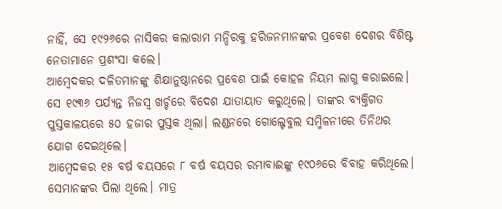ନାହିଁ, ସେ ୧୯୨୬ରେ ନାସିକର କଲାରାମ ମନ୍ଦିରକୁ ହରିଜନମାନଙ୍କର ପ୍ରବେଶ ଦେଶର ବିଶିଷ୍ଟ ନେତାମାନେ ପ୍ରଶଂସା କଲେ।
ଆମ୍ବେଦକର ଦଳିତମାନଙ୍କୁ ଶିକ୍ଷାନୁଷ୍ଠାନରେ ପ୍ରବେଶ ପାଇଁ କୋହଳ ନିୟମ ଲାଗୁ କରାଇଲେ। ସେ ୧୯୩୬ ପର୍ଯ୍ୟନ୍ତ ନିଜସ୍ବ ଖର୍ଚ୍ଚରେ ବିଦେଶ ଯାତାୟାତ କରୁଥିଲେ। ତାଙ୍କର ବ୍ୟକ୍ତିଗତ ପୁସ୍ତକାଳୟରେ ୫୦ ହଜାର ପୁସ୍ତକ ଥିଲା। ଲଣ୍ଡନରେ ଗୋଲ୍ଟେବୁଲ ସମ୍ମିଳନୀରେ ତିନିଥର ଯୋଗ ଦେଇଥିଲେ।
ଆମ୍ବେଦକର ୧୫ ବର୍ଷ ବୟସରେ ୮ ବର୍ଷ ବୟସର ରମାବାଈଙ୍କୁ ୧୯୦୬ରେ ବିବାହ କରିଥିଲେ। ସେମାନଙ୍କର ପିଲା ଥିଲେ। ମାତ୍ର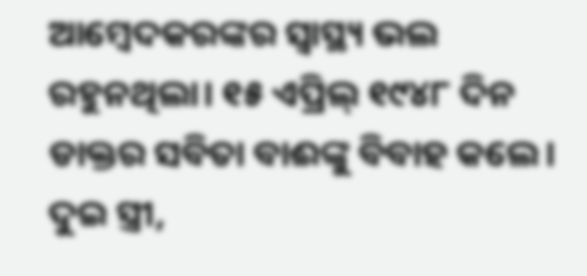ଆମ୍ବେଦକରଙ୍କର ସ୍ବାସ୍ଥ୍ୟ ଭଲ ରହୁନଥିଲା। ୧୫ ଏପ୍ରିଲ୍ ୧୯୪୮ ଦିନ ଡାକ୍ତର ସବିତା ବାଈଙ୍କୁ ବିବାହ କଲେ।
ଦୁଇ ସ୍ତ୍ରୀ,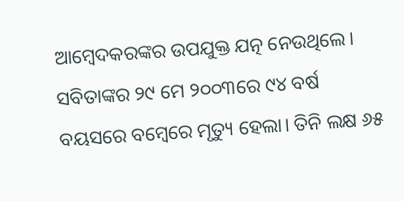ଆମ୍ବେଦକରଙ୍କର ଉପଯୁକ୍ତ ଯତ୍ନ ନେଉଥିଲେ। ସବିତାଙ୍କର ୨୯ ମେ ୨୦୦୩ରେ ୯୪ ବର୍ଷ ବୟସରେ ବମ୍ବେରେ ମୃତ୍ୟୁ ହେଲା। ତିନି ଲକ୍ଷ ୬୫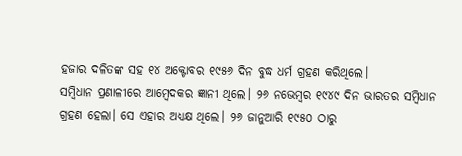ହଜାର ଦଳିତଙ୍କ ସହ ୧୪ ଅକ୍ଟୋବର ୧୯୫୬ ଦିନ ବୁଦ୍ଧ ଧର୍ମ ଗ୍ରହଣ କରିଥିଲେ।
ସମ୍ବିଧାନ ପ୍ରଣାଳୀରେ ଆମ୍ବେଦକର ଜ୍ଞାନୀ ଥିଲେ। ୨୬ ନଭେମ୍ବର ୧୯୪୯ ଦିନ ଭାରତର ସମ୍ବିଧାନ ଗ୍ରହଣ ହେଲା। ସେ ଏହାର ଅଧ୍ୟକ୍ଷ ଥିଲେ। ୨୬ ଜାନୁଆରି ୧୯୫୦ ଠାରୁ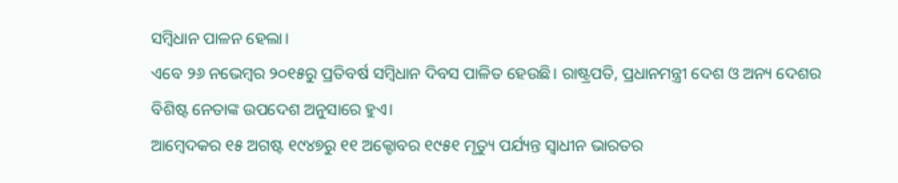ସମ୍ବିଧାନ ପାଳନ ହେଲା।
ଏବେ ୨୬ ନଭେମ୍ବର ୨୦୧୫ରୁ ପ୍ରତିବର୍ଷ ସମ୍ବିଧାନ ଦିବସ ପାଳିତ ହେଉଛି। ରାଷ୍ଟ୍ରପତି, ପ୍ରଧାନମନ୍ତ୍ରୀ ଦେଶ ଓ ଅନ୍ୟ ଦେଶର ବିଶିଷ୍ଟ ନେତାଙ୍କ ଉପଦେଶ ଅନୁସାରେ ହୁଏ।
ଆମ୍ବେଦକର ୧୫ ଅଗଷ୍ଟ ୧୯୪୭ରୁ ୧୧ ଅକ୍ଟୋବର ୧୯୫୧ ମୃତ୍ୟୁ ପର୍ଯ୍ୟନ୍ତ ସ୍ବାଧୀନ ଭାରତର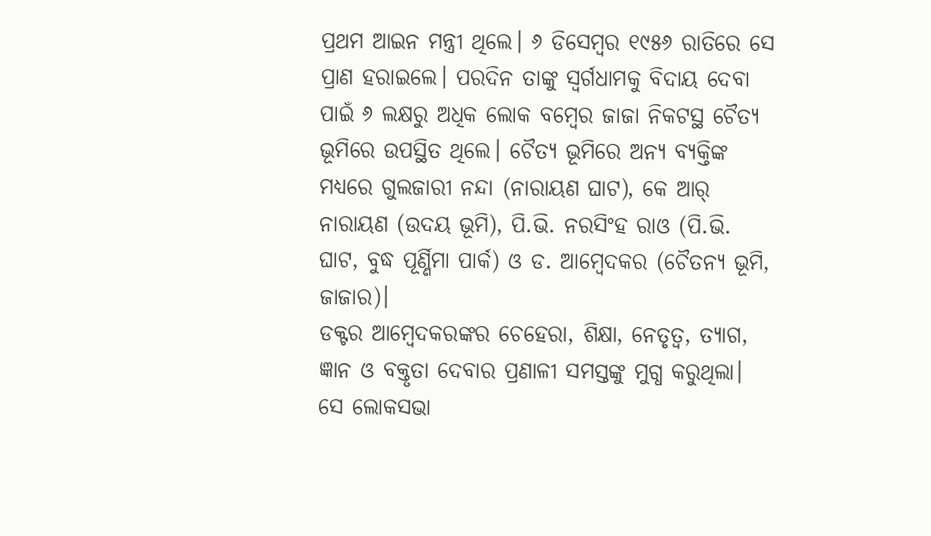ପ୍ରଥମ ଆଇନ ମନ୍ତ୍ରୀ ଥିଲେ। ୬ ଡିସେମ୍ବର ୧୯୫୬ ରାତିରେ ସେ ପ୍ରାଣ ହରାଇଲେ। ପରଦିନ ତାଙ୍କୁ ସ୍ବର୍ଗଧାମକୁ ବିଦାୟ ଦେବା ପାଇଁ ୬ ଲକ୍ଷରୁ ଅଧିକ ଲୋକ ବମ୍ବେର ଜାଜା ନିକଟସ୍ଥ ଚୈତ୍ୟ ଭୂମିରେ ଉପସ୍ଥିତ ଥିଲେ। ଚୈତ୍ୟ ଭୂମିରେ ଅନ୍ୟ ବ୍ୟକ୍ତିଙ୍କ ମଧ୍ୟରେ ଗୁଲଜାରୀ ନନ୍ଦା (ନାରାୟଣ ଘାଟ), କେ ଆର୍ ନାରାୟଣ (ଉଦୟ ଭୂମି), ପି.ଭି. ନରସିଂହ ରାଓ (ପି.ଭି. ଘାଟ, ବୁଦ୍ଧ ପୂର୍ଣ୍ଣିମା ପାର୍କ) ଓ ଡ. ଆମ୍ବେଦକର (ଚୈତନ୍ୟ ଭୂମି, ଜାଜାର)।
ଡକ୍ଟର ଆମ୍ବେଦକରଙ୍କର ଚେହେରା, ଶିକ୍ଷା, ନେତୃତ୍ବ, ତ୍ୟାଗ, ଜ୍ଞାନ ଓ ବକ୍ତୃତା ଦେବାର ପ୍ରଣାଳୀ ସମସ୍ତଙ୍କୁ ମୁଗ୍ଧ କରୁଥିଲା। ସେ ଲୋକସଭା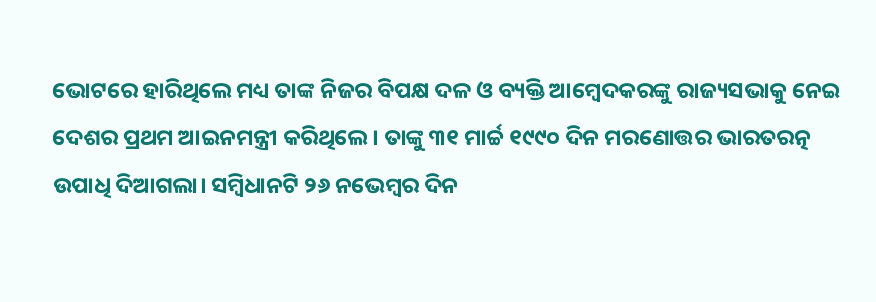ଭୋଟରେ ହାରିଥିଲେ ମଧ୍ୟ ତାଙ୍କ ନିଜର ବିପକ୍ଷ ଦଳ ଓ ବ୍ୟକ୍ତି ଆମ୍ବେଦକରଙ୍କୁ ରାଜ୍ୟସଭାକୁ ନେଇ ଦେଶର ପ୍ରଥମ ଆଇନମନ୍ତ୍ରୀ କରିଥିଲେ। ତାଙ୍କୁ ୩୧ ମାର୍ଚ୍ଚ ୧୯୯୦ ଦିନ ମରଣୋତ୍ତର ଭାରତରତ୍ନ ଉପାଧି ଦିଆଗଲା। ସମ୍ବିଧାନଟି ୨୬ ନଭେମ୍ବର ଦିନ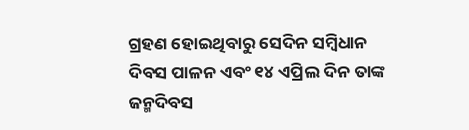ଗ୍ରହଣ ହୋଇଥିବାରୁ ସେଦିନ ସମ୍ବିଧାନ ଦିବସ ପାଳନ ଏବଂ ୧୪ ଏପ୍ରିଲ ଦିନ ତାଙ୍କ ଜନ୍ମଦିବସ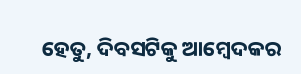ହେତୁ, ଦିବସଟିକୁ ଆମ୍ବେଦକର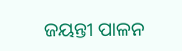ଜୟନ୍ତୀ ପାଳନ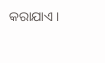କରାଯାଏ।